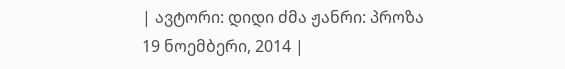| ავტორი: დიდი ძმა ჟანრი: პროზა 19 ნოემბერი, 2014 |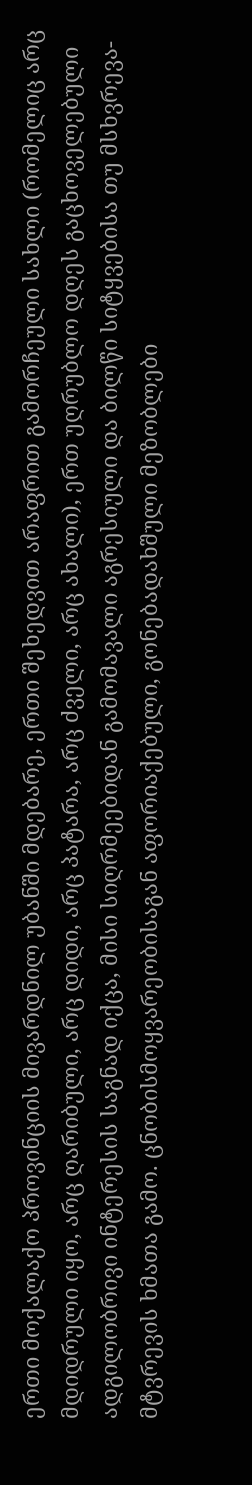ერთი მოქალაქო პროვინციის მივარდნილ უბანში მდებარე, ერთი შეხედვით არაფრით გამორჩეული სახლი (რომელიც არც მდიდრული იყო, არც ღარიბული, არც დიდი, არც პატარა, არც ძველი, არც ახალი), ერთ უღრუბლო დღეს გაცხოველებული ადგილობრივი ინტერესის საგნად იქცა, მისი სიღრმეებიდან გამომავალი აგრესიული და ბილწი სიტყვებისა თუ მსხვრევა-მტვრევის ხმათა გამო. ცნობისმოყვარეობისაგან აფორიაქებული, გონებადახშული მეზობლები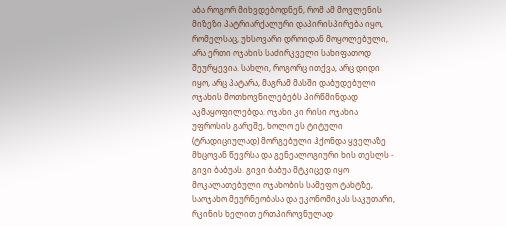აბა როგორ მიხვდებოდნენ, რომ ამ მოვლენის მიზეზი პატრიარქალური დაპირისპირება იყო, რომელსაც, უხსოვარი დროიდან მოყოლებული, არა ერთი ოჯახის საძირკველი სახიფათოდ შეურყევია. სახლი, როგორც ითქვა, არც დიდი იყო, არც პატარა, მაგრამ მასში დაბუდებული ოჯახის მოთხოვნილებებს პირწმინდად აკმაყოფილებდა. ოჯახი კი რისი ოჯახია უფროსის გარეშე, ხოლო ეს ტიტული (ტრადიციულად) მორგებული ჰქონდა ყველაზე მხცოვან წევრსა და გენეალოგიური ხის თესლს - გივი ბაბუას. გივი ბაბუა მტკიცედ იყო მოკალათებული ოჯახობის სამეფო ტახტზე, საოჯახო მეურნეობასა და ეკონომიკას საკუთარი, რკინის ხელით ერთპიროვნულად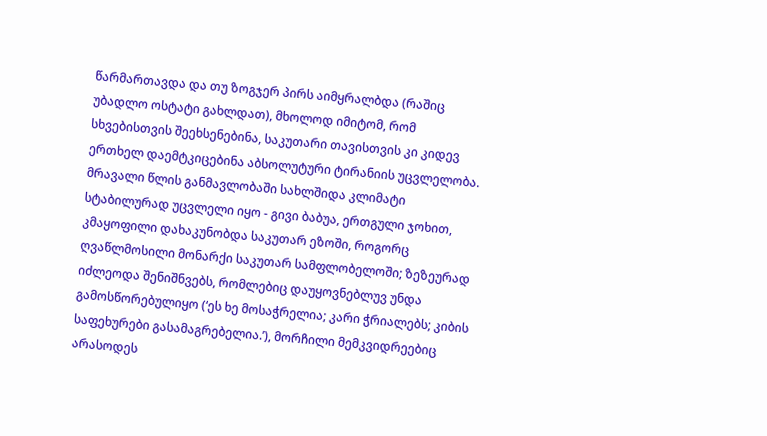წარმართავდა და თუ ზოგჯერ პირს აიმყრალბდა (რაშიც უბადლო ოსტატი გახლდათ), მხოლოდ იმიტომ, რომ სხვებისთვის შეეხსენებინა, საკუთარი თავისთვის კი კიდევ ერთხელ დაემტკიცებინა აბსოლუტური ტირანიის უცვლელობა. მრავალი წლის განმავლობაში სახლშიდა კლიმატი სტაბილურად უცვლელი იყო - გივი ბაბუა, ერთგული ჯოხით, კმაყოფილი დახაკუნობდა საკუთარ ეზოში, როგორც ღვაწლმოსილი მონარქი საკუთარ სამფლობელოში; ზეზეურად იძლეოდა შენიშნვებს, რომლებიც დაუყოვნებლუვ უნდა გამოსწორებულიყო (‘ეს ხე მოსაჭრელია; კარი ჭრიალებს; კიბის საფეხურები გასამაგრებელია.’), მორჩილი მემკვიდრეებიც არასოდეს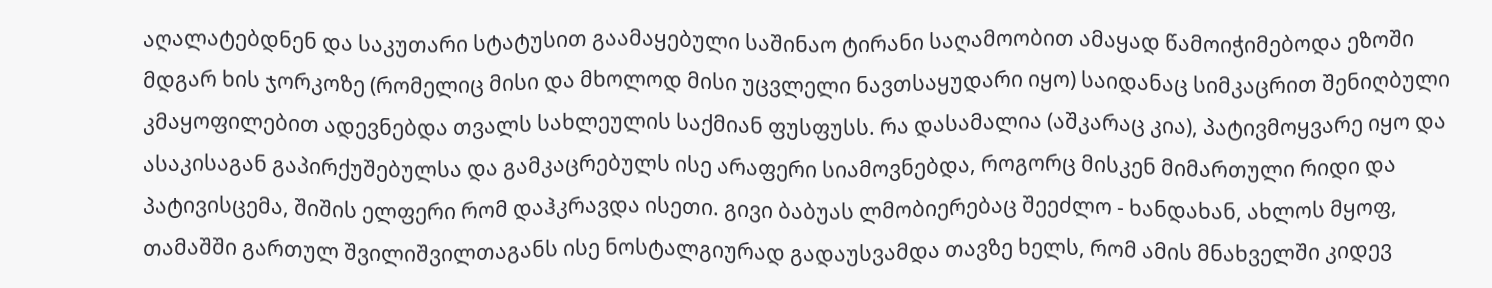აღალატებდნენ და საკუთარი სტატუსით გაამაყებული საშინაო ტირანი საღამოობით ამაყად წამოიჭიმებოდა ეზოში მდგარ ხის ჯორკოზე (რომელიც მისი და მხოლოდ მისი უცვლელი ნავთსაყუდარი იყო) საიდანაც სიმკაცრით შენიღბული კმაყოფილებით ადევნებდა თვალს სახლეულის საქმიან ფუსფუსს. რა დასამალია (აშკარაც კია), პატივმოყვარე იყო და ასაკისაგან გაპირქუშებულსა და გამკაცრებულს ისე არაფერი სიამოვნებდა, როგორც მისკენ მიმართული რიდი და პატივისცემა, შიშის ელფერი რომ დაჰკრავდა ისეთი. გივი ბაბუას ლმობიერებაც შეეძლო - ხანდახან, ახლოს მყოფ, თამაშში გართულ შვილიშვილთაგანს ისე ნოსტალგიურად გადაუსვამდა თავზე ხელს, რომ ამის მნახველში კიდევ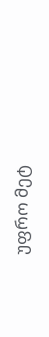უფრო მეტ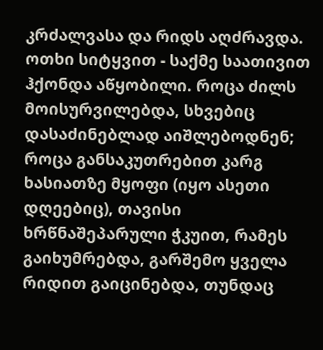კრძალვასა და რიდს აღძრავდა. ოთხი სიტყვით - საქმე საათივით ჰქონდა აწყობილი. როცა ძილს მოისურვილებდა, სხვებიც დასაძინებლად აიშლებოდნენ; როცა განსაკუთრებით კარგ ხასიათზე მყოფი (იყო ასეთი დღეებიც), თავისი ხრწნაშეპარული ჭკუით, რამეს გაიხუმრებდა, გარშემო ყველა რიდით გაიცინებდა, თუნდაც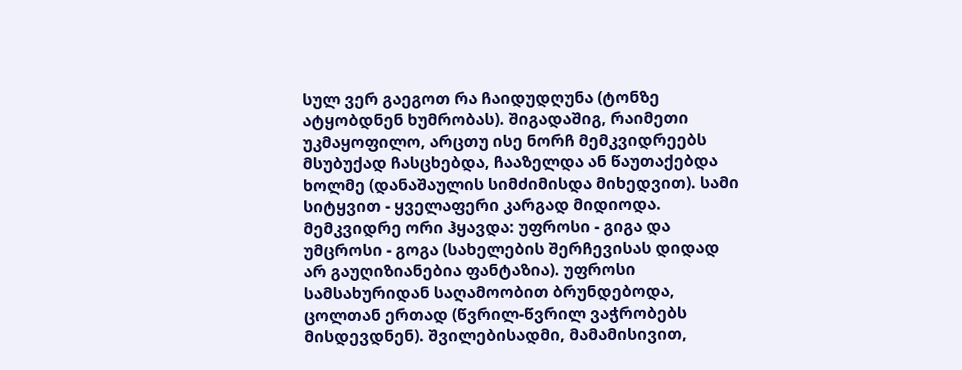სულ ვერ გაეგოთ რა ჩაიდუდღუნა (ტონზე ატყობდნენ ხუმრობას). შიგადაშიგ, რაიმეთი უკმაყოფილო, არცთუ ისე ნორჩ მემკვიდრეებს მსუბუქად ჩასცხებდა, ჩააზელდა ან წაუთაქებდა ხოლმე (დანაშაულის სიმძიმისდა მიხედვით). სამი სიტყვით - ყველაფერი კარგად მიდიოდა. მემკვიდრე ორი ჰყავდა: უფროსი - გიგა და უმცროსი - გოგა (სახელების შერჩევისას დიდად არ გაუღიზიანებია ფანტაზია). უფროსი სამსახურიდან საღამოობით ბრუნდებოდა, ცოლთან ერთად (წვრილ-წვრილ ვაჭრობებს მისდევდნენ). შვილებისადმი, მამამისივით,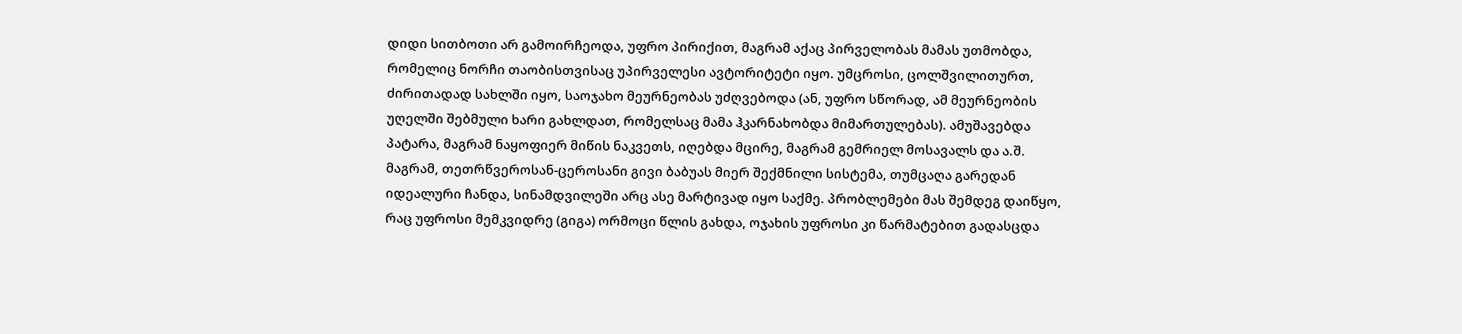დიდი სითბოთი არ გამოირჩეოდა, უფრო პირიქით, მაგრამ აქაც პირველობას მამას უთმობდა, რომელიც ნორჩი თაობისთვისაც უპირველესი ავტორიტეტი იყო. უმცროსი, ცოლშვილითურთ, ძირითადად სახლში იყო, საოჯახო მეურნეობას უძღვებოდა (ან, უფრო სწორად, ამ მეურნეობის უღელში შებმული ხარი გახლდათ, რომელსაც მამა ჰკარნახობდა მიმართულებას). ამუშავებდა პატარა, მაგრამ ნაყოფიერ მიწის ნაკვეთს, იღებდა მცირე, მაგრამ გემრიელ მოსავალს და ა.შ. მაგრამ, თეთრწვეროსან-ცეროსანი გივი ბაბუას მიერ შექმნილი სისტემა, თუმცაღა გარედან იდეალური ჩანდა, სინამდვილეში არც ასე მარტივად იყო საქმე. პრობლემები მას შემდეგ დაიწყო, რაც უფროსი მემკვიდრე (გიგა) ორმოცი წლის გახდა, ოჯახის უფროსი კი წარმატებით გადასცდა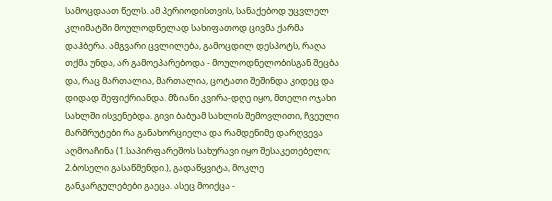სამოცდაათ წელს. ამ პერიოდისთვის, სანაქებოდ უცვლელ კლიმატში მოულოდნელად სახიფათოდ ცივმა ქარმა დაჰბერა. ამგვარი ცვლილება, გამოცდილ დესპოტს, რაღა თქმა უნდა, არ გამოეპარებოდა - მოულოდნელობისგან შეცბა და, რაც მართალია, მართალია, ცოტათი შეშინდა კიდეც და დიდად შეფიქრიანდა. მზიანი კვირა-დღე იყო, მთელი ოჯახი სახლში ისვენებდა. გივი ბაბუამ სახლის შემოვლითი, ჩვეული მარშრუტები რა განახორციელა და რამდენიმე დარღვევა აღმოაჩინა (1.საპირფარეშოს სახურავი იყო შესაკეთებელი; 2.ბოსელი გასაწმენდი.), გადაწყვიტა, მოკლე განკარგულებები გაეცა. ასეც მოიქცა -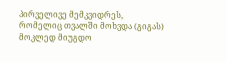პირველივე მემკვიდრეს, რომელიც თვალში მოხვდა (გიგას) მოკლედ მიუგდო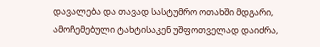დავალება და თავად სასტუმრო ოთახში მდგარი, ამოჩემებული ტახტისაკენ უშფოთველად დაიძრა,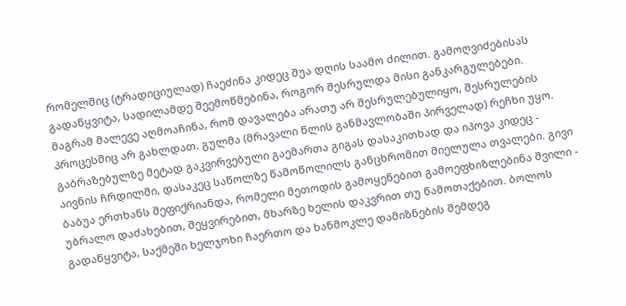რომელშიც (ტრადიციულად) ჩაეძინა კიდეც შუა დღის საამო ძილით. გამოღვიძებისას გადაწყვიტა, სადილამდე შეემოწმებინა, როგორ შესრულდა მისი განკარგულებები. მაგრამ მალევე აღმოაჩინა, რომ დავალება არათუ არ შესრულებულიყო, შესრულების პროცესშიც არ გახლდათ. გულმა (მრავალი წლის განმავლობაში პირველად) რეჩხი უყო. გაბრაზებულზე მეტად გაკვირვებული გაემართა გიგას დასაკითხად და იპოვა კიდეც - აივნის ჩრდილში, დასაკეც საწოლზე წამოწოლილს განცხრომით მიელულა თვალები. გივი ბაბუა ერთხანს შეფიქრიანდა, რომელი მეთოდის გამოყენებით გამოეფხიზლებინა შვილი - უბრალო დაძახებით, შეყვირებით, მხარზე ხელის დაკვრით თუ წამოთაქებით. ბოლოს გადაწყვიტა, საქმეში ხელჯოხი ჩაერთო და ხანმოკლე დამიზნების შემდეგ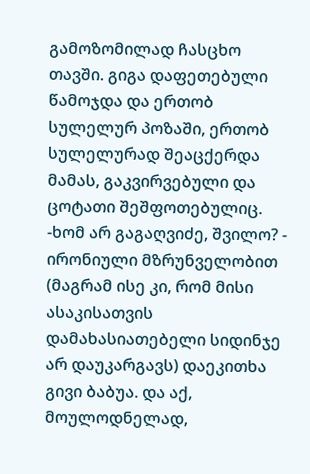გამოზომილად ჩასცხო თავში. გიგა დაფეთებული წამოჯდა და ერთობ სულელურ პოზაში, ერთობ სულელურად შეაცქერდა მამას, გაკვირვებული და ცოტათი შეშფოთებულიც. -ხომ არ გაგაღვიძე, შვილო? - ირონიული მზრუნველობით (მაგრამ ისე კი, რომ მისი ასაკისათვის დამახასიათებელი სიდინჯე არ დაუკარგავს) დაეკითხა გივი ბაბუა. და აქ, მოულოდნელად,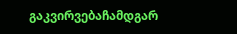გაკვირვებაჩამდგარ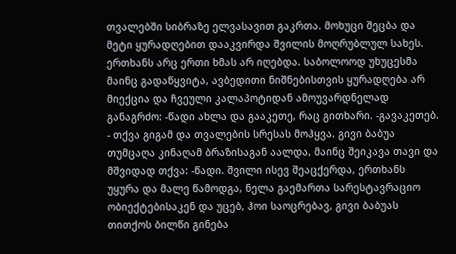თვალებში სიბრაზე ელვასავით გაკრთა. მოხუცი შეცბა და მეტი ყურადღებით დააკვირდა შვილის მოღრუბლულ სახეს. ერთხანს არც ერთი ხმას არ იღებდა. საბოლოოდ უხუცესმა მაინც გადაწყვიტა, ავბედითი ნიშნებისთვის ყურადღება არ მიექცია და ჩვეული კალაპოტიდან ამოუვარდნელად განაგრძო: -წადი ახლა და გააკეთე, რაც გითხარი. -გავაკეთებ. - თქვა გიგამ და თვალების სრესას მოჰყვა. გივი ბაბუა თუმცაღა კინაღამ ბრაზისაგან აალდა, მაინც შეიკავა თავი და მშვიდად თქვა: -წადი. შვილი ისევ შეაცქერდა, ერთხანს უყურა და მალე წამოდგა, ნელა გაემართა სარესტავრაციო ობიექტებისაკენ და უცებ, ჰოი საოცრებავ, გივი ბაბუას თითქოს ბილწი გინება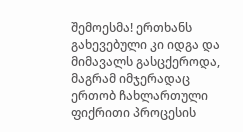შემოესმა! ერთხანს გახევებული კი იდგა და მიმავალს გასცქეროდა, მაგრამ იმჯერადაც ერთობ ჩახლართული ფიქრითი პროცესის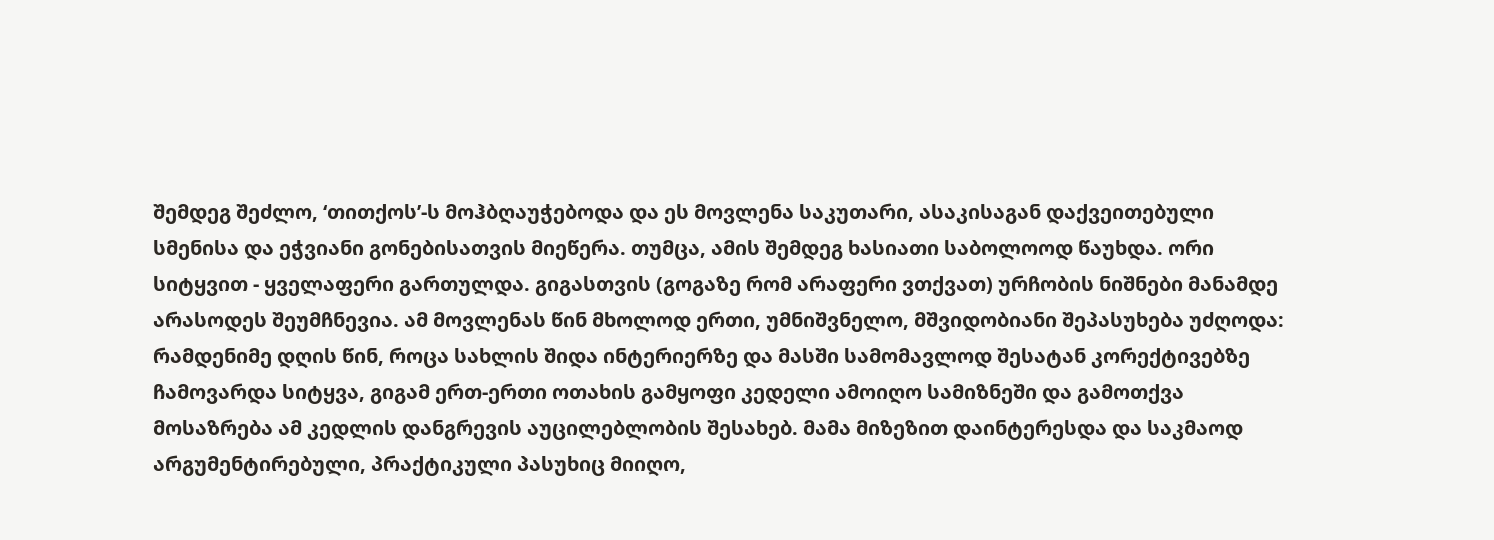შემდეგ შეძლო, ‘თითქოს’-ს მოჰბღაუჭებოდა და ეს მოვლენა საკუთარი, ასაკისაგან დაქვეითებული სმენისა და ეჭვიანი გონებისათვის მიეწერა. თუმცა, ამის შემდეგ ხასიათი საბოლოოდ წაუხდა. ორი სიტყვით - ყველაფერი გართულდა. გიგასთვის (გოგაზე რომ არაფერი ვთქვათ) ურჩობის ნიშნები მანამდე არასოდეს შეუმჩნევია. ამ მოვლენას წინ მხოლოდ ერთი, უმნიშვნელო, მშვიდობიანი შეპასუხება უძღოდა: რამდენიმე დღის წინ, როცა სახლის შიდა ინტერიერზე და მასში სამომავლოდ შესატან კორექტივებზე ჩამოვარდა სიტყვა, გიგამ ერთ-ერთი ოთახის გამყოფი კედელი ამოიღო სამიზნეში და გამოთქვა მოსაზრება ამ კედლის დანგრევის აუცილებლობის შესახებ. მამა მიზეზით დაინტერესდა და საკმაოდ არგუმენტირებული, პრაქტიკული პასუხიც მიიღო,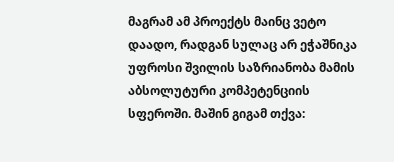მაგრამ ამ პროექტს მაინც ვეტო დაადო, რადგან სულაც არ ეჭაშნიკა უფროსი შვილის საზრიანობა მამის აბსოლუტური კომპეტენციის სფეროში. მაშინ გიგამ თქვა: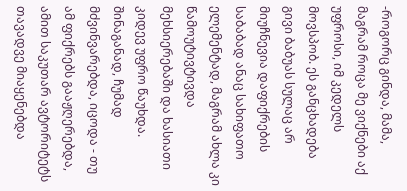-როგორც გინდა, მამა, მაგრამ როცა მე ვიქნები აქ უფროსი, იმ კედელს მოვსპობ. ეს განცხადება გივი ბაბუას სულაც არ მიუჩნევია დაფიქრების საბაბად ანაც სახიფათო ელემენტად, მაგრამ ახლა კი წამოუტივტივდა მეხსიერებაში და ხასიათი კიდევ უფრო წაუხდა. შინაგანად, ჩუმად მძვინვარებდა, იცოდა - თუ ამ ფიქრებს გააჟღერებდა, ამით საკუთარ ავტორიტეტს თავადვე მიაყენებდა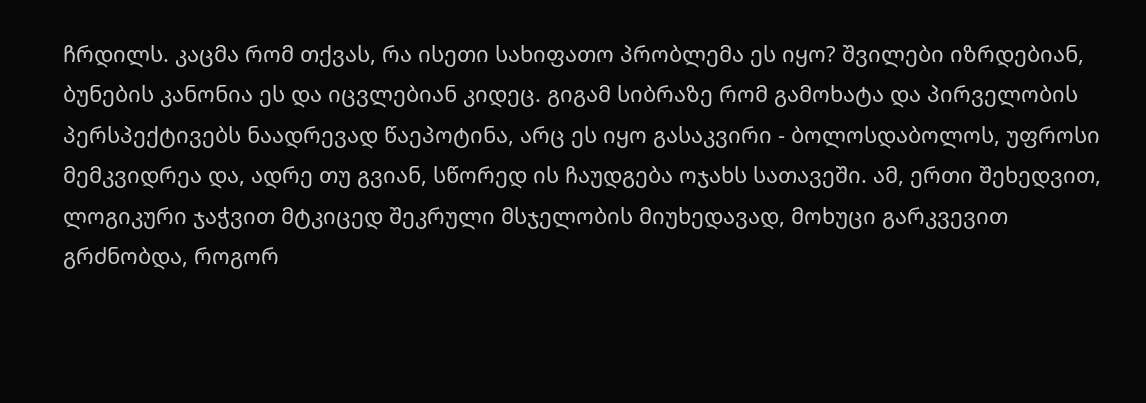ჩრდილს. კაცმა რომ თქვას, რა ისეთი სახიფათო პრობლემა ეს იყო? შვილები იზრდებიან, ბუნების კანონია ეს და იცვლებიან კიდეც. გიგამ სიბრაზე რომ გამოხატა და პირველობის პერსპექტივებს ნაადრევად წაეპოტინა, არც ეს იყო გასაკვირი - ბოლოსდაბოლოს, უფროსი მემკვიდრეა და, ადრე თუ გვიან, სწორედ ის ჩაუდგება ოჯახს სათავეში. ამ, ერთი შეხედვით, ლოგიკური ჯაჭვით მტკიცედ შეკრული მსჯელობის მიუხედავად, მოხუცი გარკვევით გრძნობდა, როგორ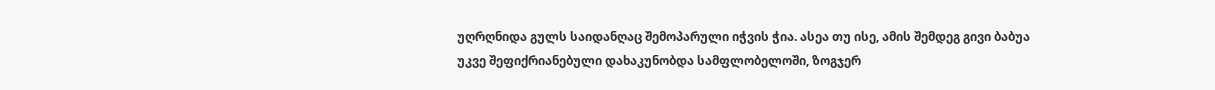უღრღნიდა გულს საიდანღაც შემოპარული იჭვის ჭია. ასეა თუ ისე, ამის შემდეგ გივი ბაბუა უკვე შეფიქრიანებული დახაკუნობდა სამფლობელოში, ზოგჯერ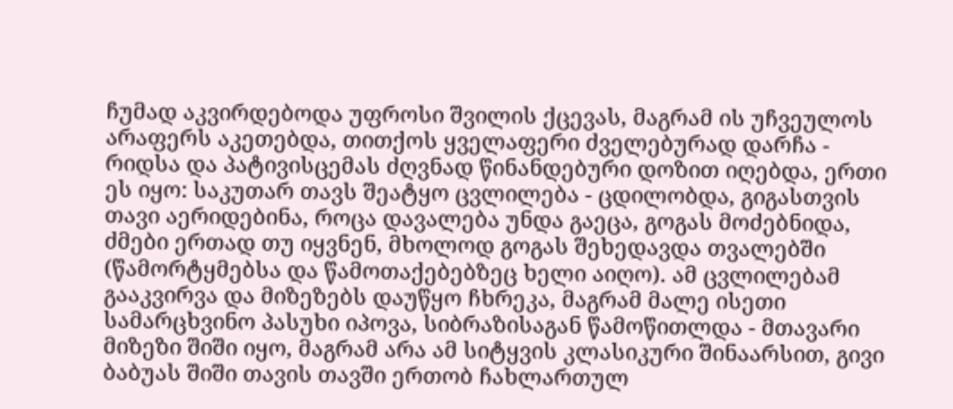ჩუმად აკვირდებოდა უფროსი შვილის ქცევას, მაგრამ ის უჩვეულოს არაფერს აკეთებდა, თითქოს ყველაფერი ძველებურად დარჩა - რიდსა და პატივისცემას ძღვნად წინანდებური დოზით იღებდა, ერთი ეს იყო: საკუთარ თავს შეატყო ცვლილება - ცდილობდა, გიგასთვის თავი აერიდებინა, როცა დავალება უნდა გაეცა, გოგას მოძებნიდა, ძმები ერთად თუ იყვნენ, მხოლოდ გოგას შეხედავდა თვალებში (წამორტყმებსა და წამოთაქებებზეც ხელი აიღო). ამ ცვლილებამ გააკვირვა და მიზეზებს დაუწყო ჩხრეკა, მაგრამ მალე ისეთი სამარცხვინო პასუხი იპოვა, სიბრაზისაგან წამოწითლდა - მთავარი მიზეზი შიში იყო, მაგრამ არა ამ სიტყვის კლასიკური შინაარსით, გივი ბაბუას შიში თავის თავში ერთობ ჩახლართულ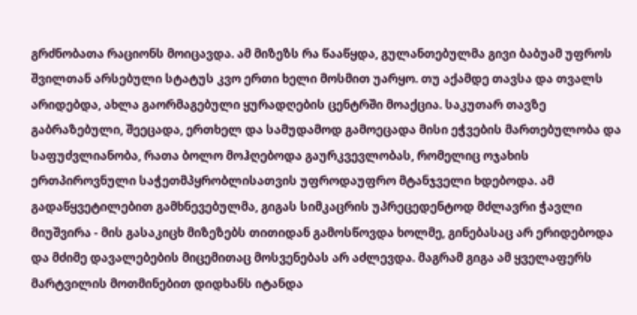გრძნობათა რაციონს მოიცავდა. ამ მიზეზს რა წააწყდა, გულანთებულმა გივი ბაბუამ უფროს შვილთან არსებული სტატუს კვო ერთი ხელი მოსმით უარყო. თუ აქამდე თავსა და თვალს არიდებდა, ახლა გაორმაგებული ყურადღების ცენტრში მოაქცია. საკუთარ თავზე გაბრაზებული, შეეცადა, ერთხელ და სამუდამოდ გამოეცადა მისი ეჭვების მართებულობა და საფუძვლიანობა, რათა ბოლო მოჰღებოდა გაურკვევლობას, რომელიც ოჯახის ერთპიროვნული საჭეთმპყრობლისათვის უფროდაუფრო მტანჯველი ხდებოდა. ამ გადაწყვეტილებით გამხნევებულმა, გიგას სიმკაცრის უპრეცედენტოდ მძლავრი ჭავლი მიუშვირა - მის გასაკიცხ მიზეზებს თითიდან გამოსწოვდა ხოლმე, გინებასაც არ ერიდებოდა და მძიმე დავალებების მიცემითაც მოსვენებას არ აძლევდა. მაგრამ გიგა ამ ყველაფერს მარტვილის მოთმინებით დიდხანს იტანდა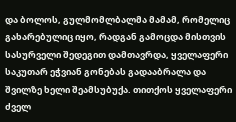და ბოლოს, გულმომლბალმა მამამ, რომელიც გახარებულიც იყო, რადგან გამოცდა მისთვის სასურველი შედეგით დამთავრდა, ყველაფერი საკუთარ ეჭვიან გონებას გადააბრალა და შვილზე ხელი შეამსუბუქა. თითქოს ყველაფერი ძველ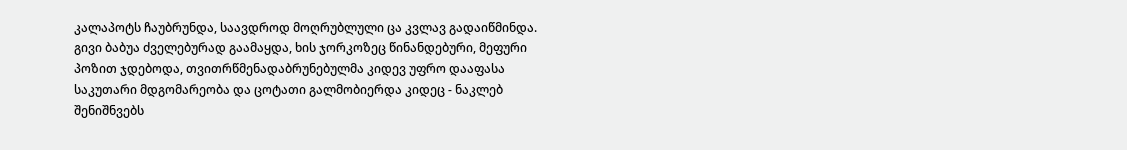კალაპოტს ჩაუბრუნდა, საავდროდ მოღრუბლული ცა კვლავ გადაიწმინდა. გივი ბაბუა ძველებურად გაამაყდა, ხის ჯორკოზეც წინანდებური, მეფური პოზით ჯდებოდა, თვითრწმენადაბრუნებულმა კიდევ უფრო დააფასა საკუთარი მდგომარეობა და ცოტათი გალმობიერდა კიდეც - ნაკლებ შენიშნვებს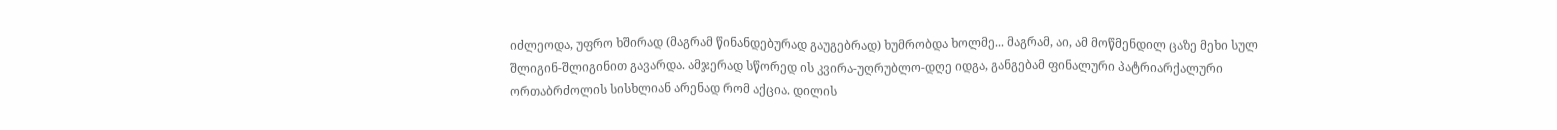იძლეოდა, უფრო ხშირად (მაგრამ წინანდებურად გაუგებრად) ხუმრობდა ხოლმე... მაგრამ, აი, ამ მოწმენდილ ცაზე მეხი სულ შლიგინ-შლიგინით გავარდა. ამჯერად სწორედ ის კვირა-უღრუბლო-დღე იდგა, განგებამ ფინალური პატრიარქალური ორთაბრძოლის სისხლიან არენად რომ აქცია. დილის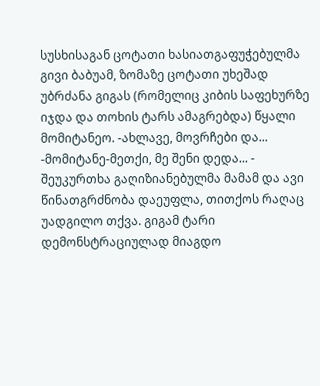სუსხისაგან ცოტათი ხასიათგაფუჭებულმა გივი ბაბუამ, ზომაზე ცოტათი უხეშად უბრძანა გიგას (რომელიც კიბის საფეხურზე იჯდა და თოხის ტარს ამაგრებდა) წყალი მომიტანეო. -ახლავე, მოვრჩები და... -მომიტანე-მეთქი, მე შენი დედა... - შეუკურთხა გაღიზიანებულმა მამამ და ავი წინათგრძნობა დაეუფლა, თითქოს რაღაც უადგილო თქვა. გიგამ ტარი დემონსტრაციულად მიაგდო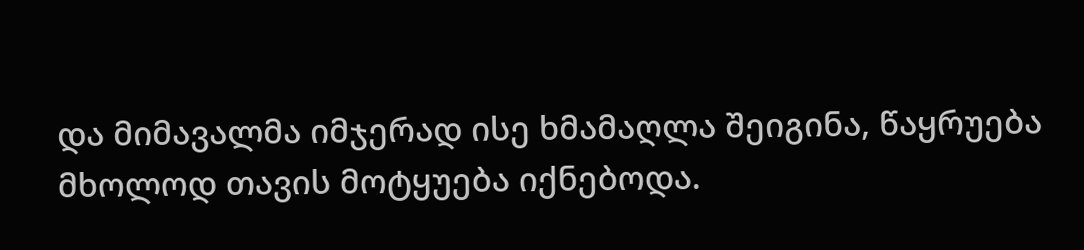და მიმავალმა იმჯერად ისე ხმამაღლა შეიგინა, წაყრუება მხოლოდ თავის მოტყუება იქნებოდა.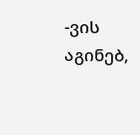-ვის აგინებ,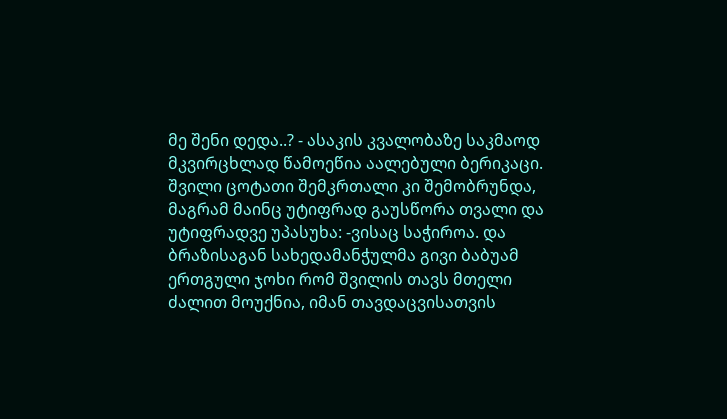მე შენი დედა..? - ასაკის კვალობაზე საკმაოდ მკვირცხლად წამოეწია აალებული ბერიკაცი. შვილი ცოტათი შემკრთალი კი შემობრუნდა, მაგრამ მაინც უტიფრად გაუსწორა თვალი და უტიფრადვე უპასუხა: -ვისაც საჭიროა. და ბრაზისაგან სახედამანჭულმა გივი ბაბუამ ერთგული ჯოხი რომ შვილის თავს მთელი ძალით მოუქნია, იმან თავდაცვისათვის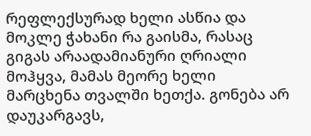რეფლექსურად ხელი ასწია და მოკლე ჭახანი რა გაისმა, რასაც გიგას არაადამიანური ღრიალი მოჰყვა, მამას მეორე ხელი მარცხენა თვალში ხეთქა. გონება არ დაუკარგავს,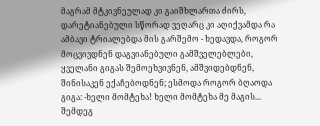მაგრამ მტკივნეულად კი გაიშხლართა ძირს, დარეტიანებული სწორად ვეღარც კი აღიქვამდა რა ამბავი ტრიალებდა მის გარშემო - ხედავდა, როგორ მოცვივდნენ დაგვიანებული გამშველებლები, ყველანი გიგას შემოეხვივნენ, ამშვიდებდნენ, შინისაკენ ექაჩებოდნენ; ესმოდა როგორ ბღაოდა გიგა: -ხელი მომტეხა! ხელი მომტეხა მე მაგის... შემდეგ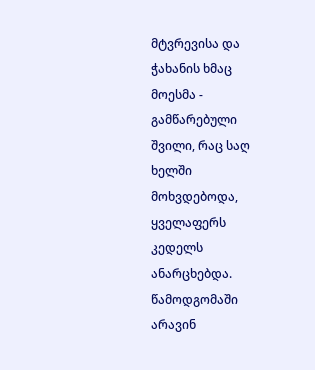მტვრევისა და ჭახანის ხმაც მოესმა - გამწარებული შვილი, რაც საღ ხელში მოხვდებოდა, ყველაფერს კედელს ანარცხებდა. წამოდგომაში არავინ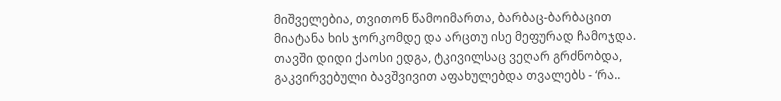მიშველებია, თვითონ წამოიმართა, ბარბაც-ბარბაცით მიატანა ხის ჯორკომდე და არცთუ ისე მეფურად ჩამოჯდა. თავში დიდი ქაოსი ედგა, ტკივილსაც ვეღარ გრძნობდა, გაკვირვებული ბავშვივით აფახულებდა თვალებს - ‘რა..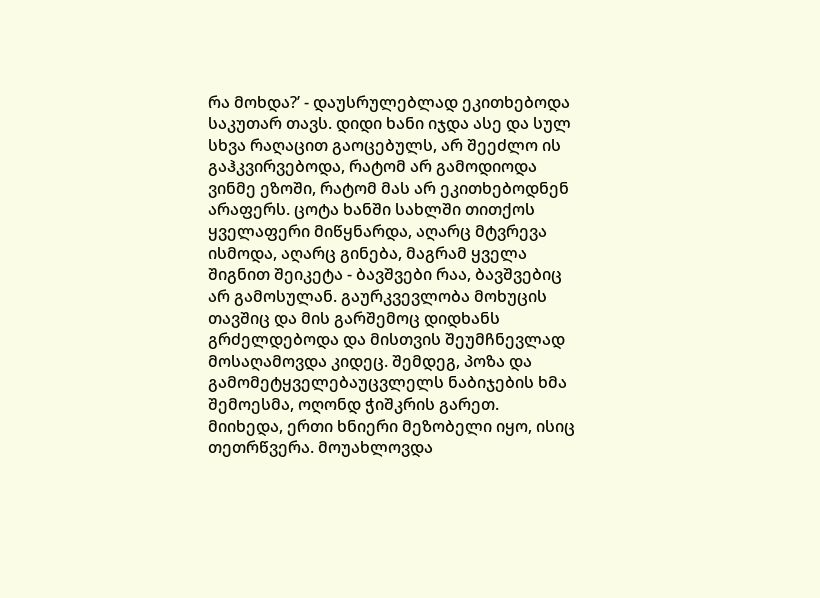რა მოხდა?’ - დაუსრულებლად ეკითხებოდა საკუთარ თავს. დიდი ხანი იჯდა ასე და სულ სხვა რაღაცით გაოცებულს, არ შეეძლო ის გაჰკვირვებოდა, რატომ არ გამოდიოდა ვინმე ეზოში, რატომ მას არ ეკითხებოდნენ არაფერს. ცოტა ხანში სახლში თითქოს ყველაფერი მიწყნარდა, აღარც მტვრევა ისმოდა, აღარც გინება, მაგრამ ყველა შიგნით შეიკეტა - ბავშვები რაა, ბავშვებიც არ გამოსულან. გაურკვევლობა მოხუცის თავშიც და მის გარშემოც დიდხანს გრძელდებოდა და მისთვის შეუმჩნევლად მოსაღამოვდა კიდეც. შემდეგ, პოზა და გამომეტყველებაუცვლელს ნაბიჯების ხმა შემოესმა, ოღონდ ჭიშკრის გარეთ. მიიხედა, ერთი ხნიერი მეზობელი იყო, ისიც თეთრწვერა. მოუახლოვდა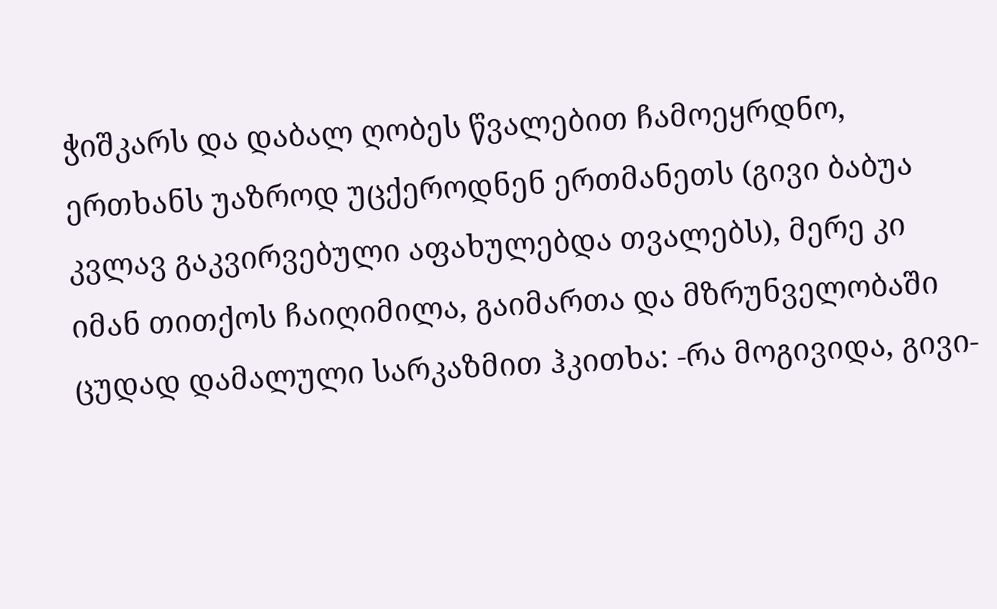ჭიშკარს და დაბალ ღობეს წვალებით ჩამოეყრდნო, ერთხანს უაზროდ უცქეროდნენ ერთმანეთს (გივი ბაბუა კვლავ გაკვირვებული აფახულებდა თვალებს), მერე კი იმან თითქოს ჩაიღიმილა, გაიმართა და მზრუნველობაში ცუდად დამალული სარკაზმით ჰკითხა: -რა მოგივიდა, გივი-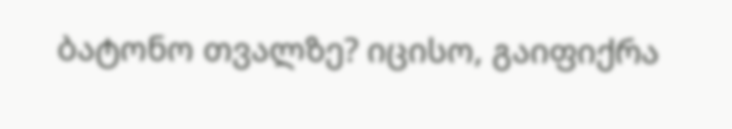ბატონო თვალზე? იცისო, გაიფიქრა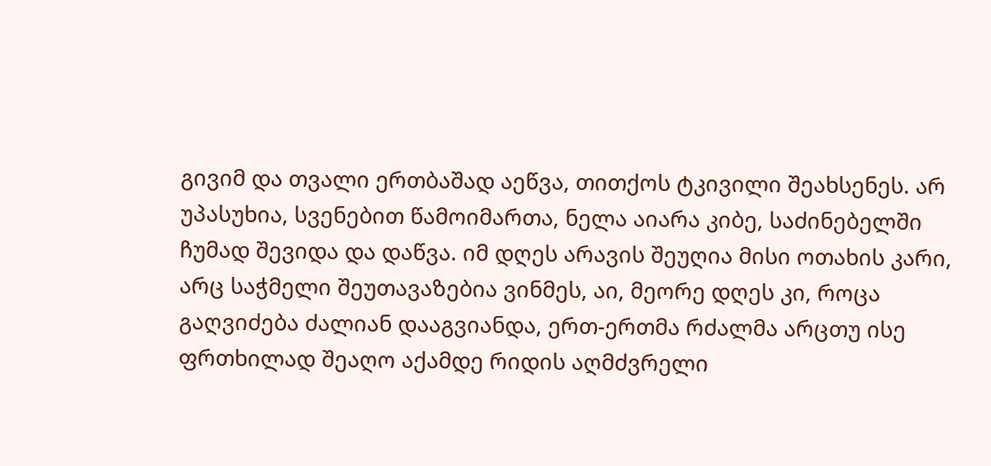გივიმ და თვალი ერთბაშად აეწვა, თითქოს ტკივილი შეახსენეს. არ უპასუხია, სვენებით წამოიმართა, ნელა აიარა კიბე, საძინებელში ჩუმად შევიდა და დაწვა. იმ დღეს არავის შეუღია მისი ოთახის კარი, არც საჭმელი შეუთავაზებია ვინმეს, აი, მეორე დღეს კი, როცა გაღვიძება ძალიან დააგვიანდა, ერთ-ერთმა რძალმა არცთუ ისე ფრთხილად შეაღო აქამდე რიდის აღმძვრელი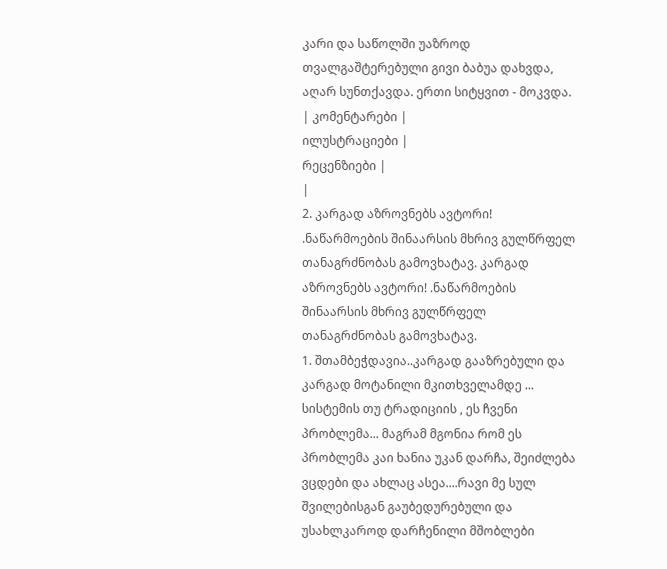კარი და საწოლში უაზროდ თვალგაშტერებული გივი ბაბუა დახვდა, აღარ სუნთქავდა. ერთი სიტყვით - მოკვდა.
| კომენტარები |
ილუსტრაციები |
რეცენზიები |
|
2. კარგად აზროვნებს ავტორი! .ნაწარმოების შინაარსის მხრივ გულწრფელ თანაგრძნობას გამოვხატავ. კარგად აზროვნებს ავტორი! .ნაწარმოების შინაარსის მხრივ გულწრფელ თანაგრძნობას გამოვხატავ.
1. შთამბეჭდავია..კარგად გააზრებული და კარგად მოტანილი მკითხველამდე ... სისტემის თუ ტრადიციის , ეს ჩვენი პრობლემა... მაგრამ მგონია რომ ეს პრობლემა კაი ხანია უკან დარჩა, შეიძლება ვცდები და ახლაც ასეა....რავი მე სულ შვილებისგან გაუბედურებული და უსახლკაროდ დარჩენილი მშობლები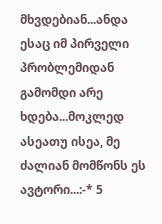მხვდებიან...ანდა ესაც იმ პირველი პრობლემიდან გამომდი არე ხდება...მოკლედ ასეათუ ისეა, მე ძალიან მომწონს ეს ავტორი...:-* 5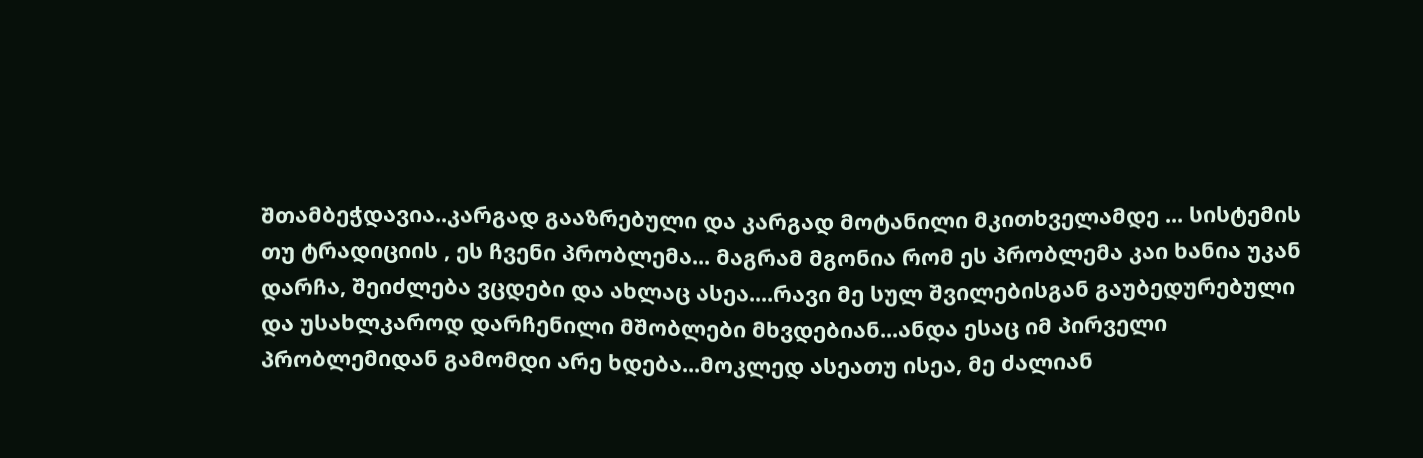შთამბეჭდავია..კარგად გააზრებული და კარგად მოტანილი მკითხველამდე ... სისტემის თუ ტრადიციის , ეს ჩვენი პრობლემა... მაგრამ მგონია რომ ეს პრობლემა კაი ხანია უკან დარჩა, შეიძლება ვცდები და ახლაც ასეა....რავი მე სულ შვილებისგან გაუბედურებული და უსახლკაროდ დარჩენილი მშობლები მხვდებიან...ანდა ესაც იმ პირველი პრობლემიდან გამომდი არე ხდება...მოკლედ ასეათუ ისეა, მე ძალიან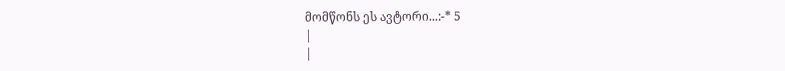მომწონს ეს ავტორი...:-* 5
|
|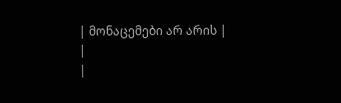| მონაცემები არ არის |
|
|